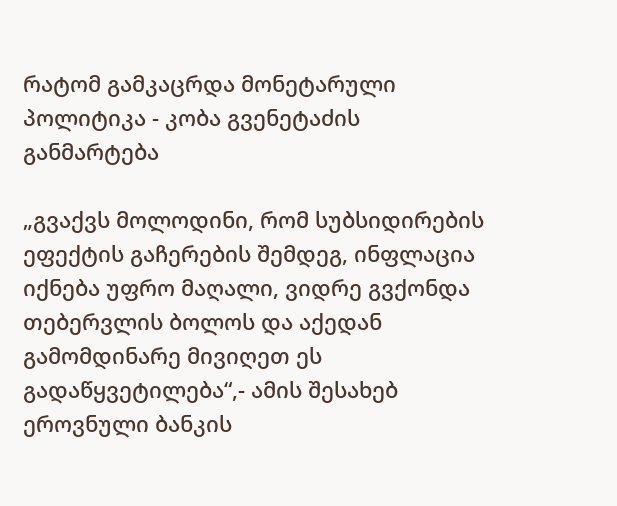რატომ გამკაცრდა მონეტარული პოლიტიკა - კობა გვენეტაძის განმარტება

„გვაქვს მოლოდინი, რომ სუბსიდირების ეფექტის გაჩერების შემდეგ, ინფლაცია იქნება უფრო მაღალი, ვიდრე გვქონდა თებერვლის ბოლოს და აქედან გამომდინარე მივიღეთ ეს გადაწყვეტილება“,- ამის შესახებ ეროვნული ბანკის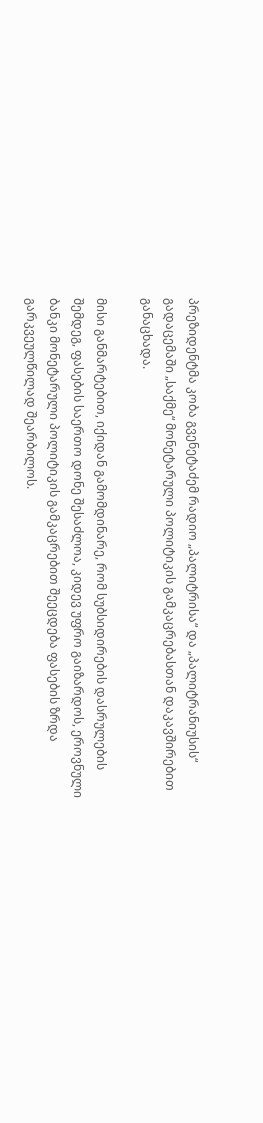პრეზიდენტმა კობა გვენეტაძემ რადიო „პალიტრისა“ და „პალიტრანიუსის“ გადაცემაში „საქმე“ მონეტარული პოლიტიკის გამკაცრებასთან დაკავშირებით განაცხადა.

მისი განმარტებით, იქიდან გამომდინარე, რომ სუბსიდირების დასრულების შემდეგ, ფასების საერთო დონე შესაძლოა, კიდევ უფრო გაიზარდოს, ეროვნული ბანკი მონეტარული პოლიტიკის გამკაცრებით შეეცდება ფასების ზრდა გარკვეულწილად შეარბილოს.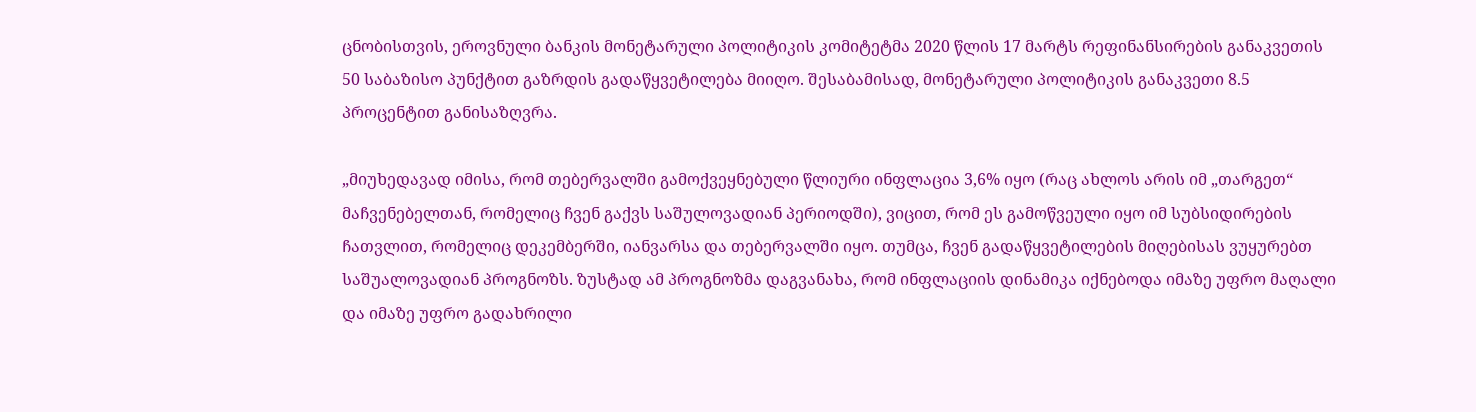ცნობისთვის, ეროვნული ბანკის მონეტარული პოლიტიკის კომიტეტმა 2020 წლის 17 მარტს რეფინანსირების განაკვეთის 50 საბაზისო პუნქტით გაზრდის გადაწყვეტილება მიიღო. შესაბამისად, მონეტარული პოლიტიკის განაკვეთი 8.5 პროცენტით განისაზღვრა.

„მიუხედავად იმისა, რომ თებერვალში გამოქვეყნებული წლიური ინფლაცია 3,6% იყო (რაც ახლოს არის იმ „თარგეთ“ მაჩვენებელთან, რომელიც ჩვენ გაქვს საშულოვადიან პერიოდში), ვიცით, რომ ეს გამოწვეული იყო იმ სუბსიდირების ჩათვლით, რომელიც დეკემბერში, იანვარსა და თებერვალში იყო. თუმცა, ჩვენ გადაწყვეტილების მიღებისას ვუყურებთ საშუალოვადიან პროგნოზს. ზუსტად ამ პროგნოზმა დაგვანახა, რომ ინფლაციის დინამიკა იქნებოდა იმაზე უფრო მაღალი და იმაზე უფრო გადახრილი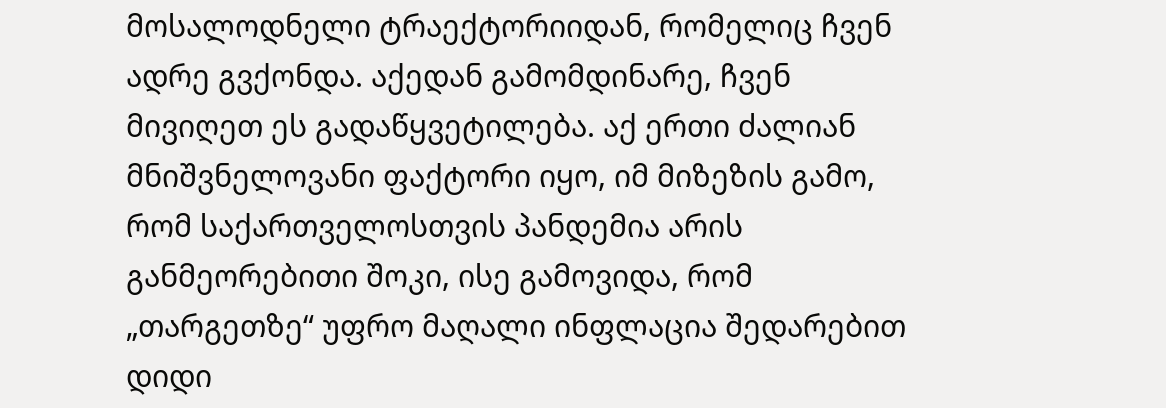მოსალოდნელი ტრაექტორიიდან, რომელიც ჩვენ ადრე გვქონდა. აქედან გამომდინარე, ჩვენ მივიღეთ ეს გადაწყვეტილება. აქ ერთი ძალიან მნიშვნელოვანი ფაქტორი იყო, იმ მიზეზის გამო, რომ საქართველოსთვის პანდემია არის განმეორებითი შოკი, ისე გამოვიდა, რომ „თარგეთზე“ უფრო მაღალი ინფლაცია შედარებით დიდი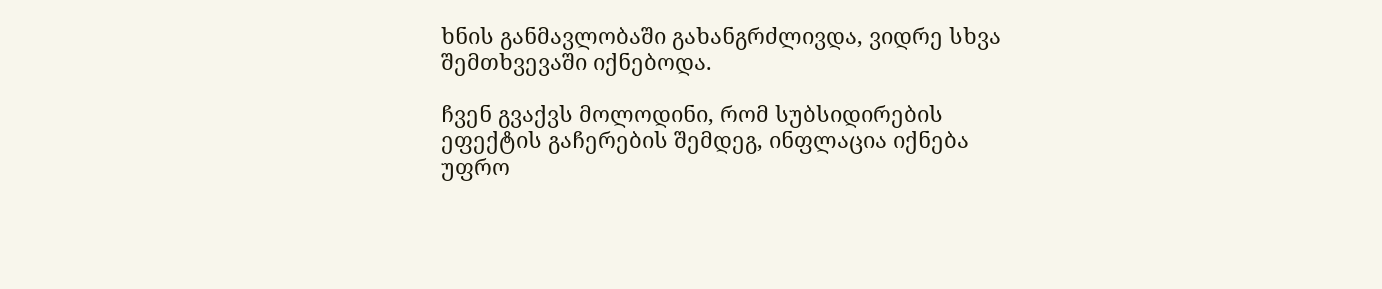ხნის განმავლობაში გახანგრძლივდა, ვიდრე სხვა შემთხვევაში იქნებოდა.

ჩვენ გვაქვს მოლოდინი, რომ სუბსიდირების ეფექტის გაჩერების შემდეგ, ინფლაცია იქნება უფრო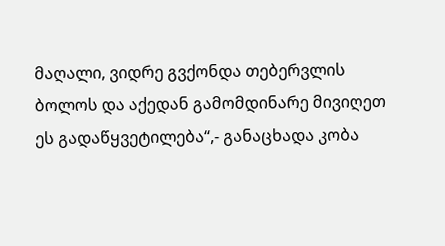მაღალი, ვიდრე გვქონდა თებერვლის ბოლოს და აქედან გამომდინარე მივიღეთ ეს გადაწყვეტილება“,- განაცხადა კობა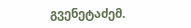გვენეტაძემ.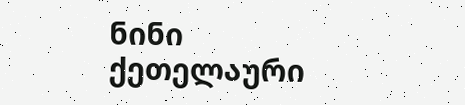ნინი ქეთელაური